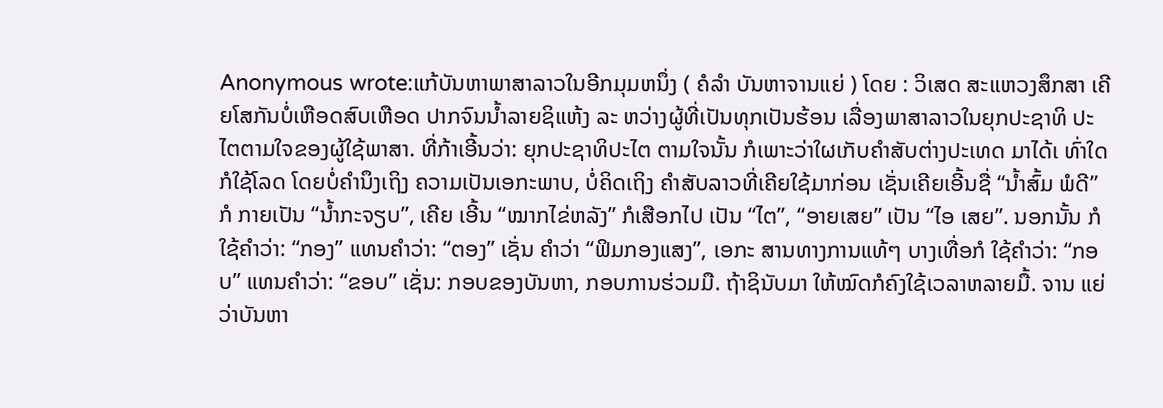Anonymous wrote:ແກ້ບັນຫາພາສາລາວໃນອີກມຸມຫນຶ່ງ ( ຄໍລຳ ບັນຫາຈານແຍ່ ) ໂດຍ : ວິເສດ ສະແຫວງສຶກສາ ເຄີຍໂສກັນບໍ່ເຫືອດສົບເຫືອດ ປາກຈົນນ້ຳລາຍຊິແຫ້ງ ລະ ຫວ່າງຜູ້ທີ່ເປັນທຸກເປັນຮ້ອນ ເລື່ອງພາສາລາວໃນຍຸກປະຊາທິ ປະໄຕຕາມໃຈຂອງຜູ້ໃຊ້ພາສາ. ທີ່ກ້າເອີ້ນວ່າ: ຍຸກປະຊາທິປະໄຕ ຕາມໃຈນັ້ນ ກໍເພາະວ່າໃຜເກັບຄຳສັບຕ່າງປະເທດ ມາໄດ້ເ ທົ່າໃດກໍໃຊ້ໂລດ ໂດຍບໍ່ຄຳນຶງເຖິງ ຄວາມເປັນເອກະພາບ, ບໍ່ຄິດເຖິງ ຄຳສັບລາວທີ່ເຄີຍໃຊ້ມາກ່ອນ ເຊັ່ນເຄີຍເອີ້ນຊື່ “ນ້ຳສົ້ມ ພໍດີ” ກໍ ກາຍເປັນ “ນ້ຳກະຈຽບ”, ເຄີຍ ເອີ້ນ “ໝາກໄຂ່ຫລັງ” ກໍເສືອກໄປ ເປັນ “ໄຕ”, “ອາຍເສຍ” ເປັນ “ໄອ ເສຍ”. ນອກນັ້ນ ກໍໃຊ້ຄຳວ່າ: “ກອງ” ແທນຄຳວ່າ: “ຕອງ” ເຊັ່ນ ຄຳວ່າ “ຟິມກອງແສງ”, ເອກະ ສານທາງການແທ້ໆ ບາງເທື່ອກໍ ໃຊ້ຄຳວ່າ: “ກອບ” ແທນຄຳວ່າ: “ຂອບ” ເຊັ່ນ: ກອບຂອງບັນຫາ, ກອບການຮ່ວມມື. ຖ້າຊິນັບມາ ໃຫ້ໝົດກໍຄົງໃຊ້ເວລາຫລາຍມື້. ຈານ ແຍ່ວ່າບັນຫາ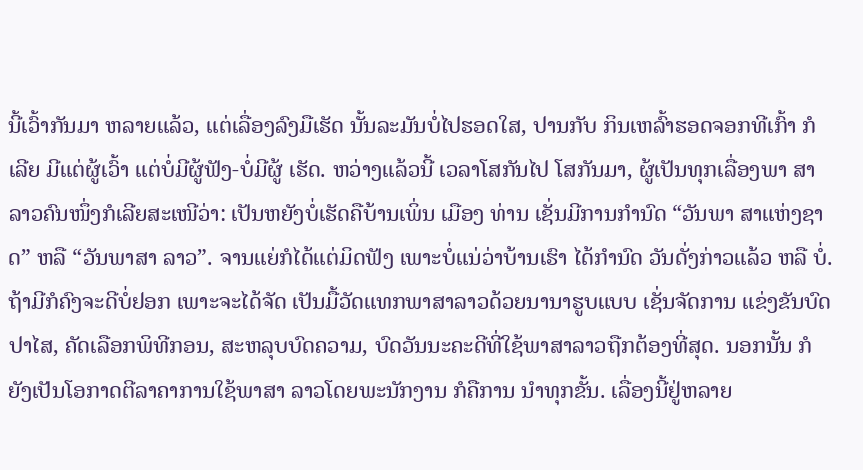ນີ້ເວົ້າກັນມາ ຫລາຍແລ້ວ, ແຕ່ເລື່ອງລົງມືເຮັດ ນັ້ນລະມັນບໍ່ໄປຮອດໃສ, ປານກັບ ກິນເຫລົ້າຮອດຈອກທີເກົ້າ ກໍເລີຍ ມີແຕ່ຜູ້ເວົ້າ ແຕ່ບໍ່ມີຜູ້ຟັງ-ບໍ່ມີຜູ້ ເຮັດ. ຫວ່າງແລ້ວນີ້ ເວລາໂສກັນໄປ ໂສກັນມາ, ຜູ້ເປັນທຸກເລື່ອງພາ ສາລາວຄົນໜຶ່ງກໍເລີຍສະເໜີວ່າ: ເປັນຫຍັງບໍ່ເຮັດຄືບ້ານເພິ່ນ ເມືອງ ທ່ານ ເຊັ່ນມີການກຳນົດ “ວັນພາ ສາແຫ່ງຊາດ” ຫລື “ວັນພາສາ ລາວ”. ຈານແຍ່ກໍໄດ້ແຕ່ມິດຟັງ ເພາະບໍ່ແນ່ວ່າບ້ານເຮົາ ໄດ້ກຳນົດ ວັນດັ່ງກ່າວແລ້ວ ຫລື ບໍ່. ຖ້າມີກໍຄົງຈະດີບໍ່ຢອກ ເພາະຈະໄດ້ຈັດ ເປັນມື້ວັດແທກພາສາລາວດ້ວຍນານາຮູບແບບ ເຊັ່ນຈັດການ ແຂ່ງຂັນບົດປາໄສ, ຄັດເລືອກພິທີກອນ, ສະຫລຸບບົດຄວາມ, ບົດວັນນະຄະດີທີ່ໃຊ້ພາສາລາວຖືກຕ້ອງທີ່ສຸດ. ນອກນັ້ນ ກໍຍັງເປັນໂອກາດຕີລາຄາການໃຊ້ພາສາ ລາວໂດຍພະນັກງານ ກໍຄືການ ນຳທຸກຂັ້ນ. ເລື່ອງນີ້ຢູ່ຫລາຍ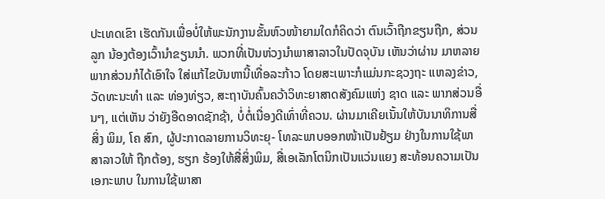ປະເທດເຂົາ ເຮັດກັນເພື່ອບໍ່ໃຫ້ພະນັກງານຂັ້ນຫົວໜ້າຍາມໃດກໍຄິດວ່າ ຕົນເວົ້າຖືກຂຽນຖືກ, ສ່ວນລູກ ນ້ອງຕ້ອງເວົ້ານຳຂຽນນຳ. ພວກທີ່ເປັນຫ່ວງນຳພາສາລາວໃນປັດຈຸບັນ ເຫັນວ່າຜ່ານ ມາຫລາຍພາກສ່ວນກໍໄດ້ເອົາໃຈ ໃສ່ແກ້ໄຂບັນຫານີ້ເທື່ອລະກ້າວ ໂດຍສະເພາະກໍແມ່ນກະຊວງຖະ ແຫລງຂ່າວ, ວັດທະນະທຳ ແລະ ທ່ອງທ່ຽວ, ສະຖາບັນຄົ້ນຄວ້າວິທະຍາສາດສັງຄົມແຫ່ງ ຊາດ ແລະ ພາກສ່ວນອື່ນໆ, ແຕ່ເຫັນ ວ່າຍັງອືດອາດຊັກຊ້າ, ບໍ່ຕໍ່ເນື່ອງດີເທົ່າທີ່ຄວນ. ຜ່ານມາເຄີຍເນັ້ນໃຫ້ບັນນາທິການສື່ສິ່ງ ພິມ, ໂຄ ສົກ, ຜູ້ປະກາດລາຍການວິທະຍຸ- ໂທລະພາບອອກໜ້າເປັນຢ້ຽມ ຢ່າງໃນການໃຊ້ພາສາລາວໃຫ້ ຖືກຕ້ອງ, ຮຽກ ຮ້ອງໃຫ້ສື່ສິ່ງພິມ, ສື່ເອເລັກໂຕນິກເປັນແວ່ນແຍງ ສະທ້ອນຄວາມເປັນເອກະພາບ ໃນການໃຊ້ພາສາ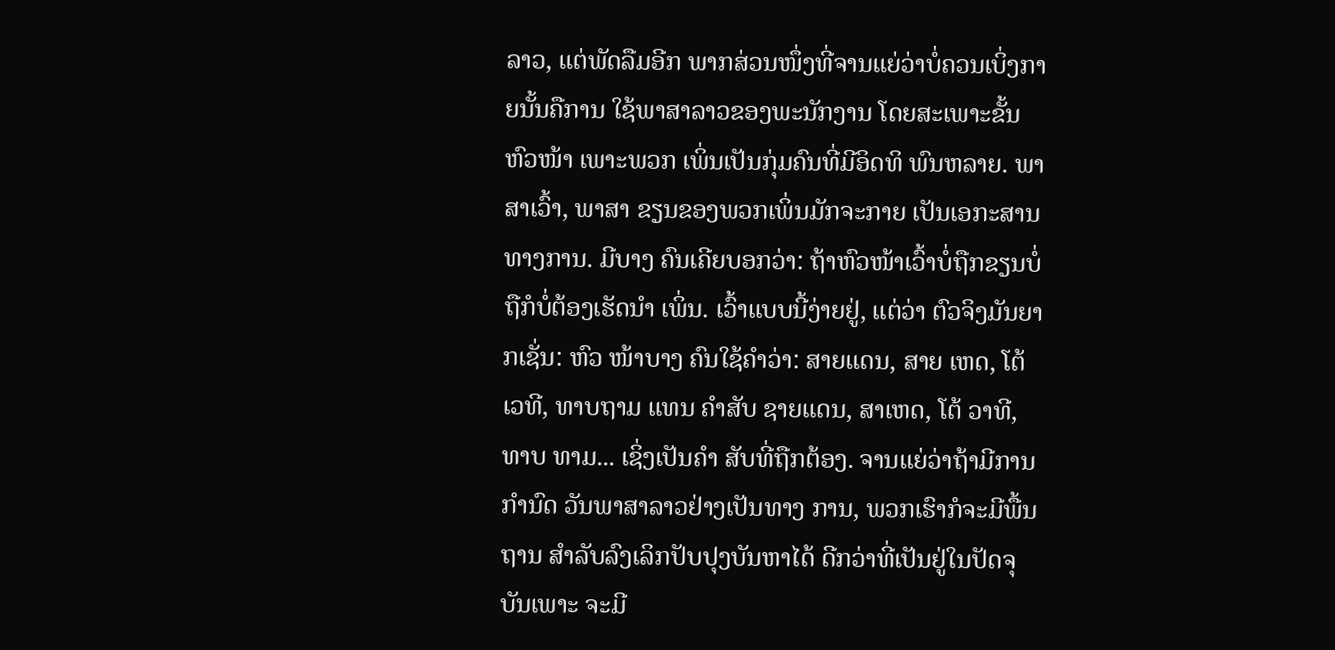ລາວ, ແຕ່ພັດລືມອີກ ພາກສ່ວນໜຶ່ງທີ່ຈານແຍ່ວ່າບໍ່ຄວນເບິ່ງກາຍນັ້ນຄືການ ໃຊ້ພາສາລາວຂອງພະນັກງານ ໂດຍສະເພາະຂັ້ນຫົວໜ້າ ເພາະພວກ ເພິ່ນເປັນກຸ່ມຄົນທີ່ມີອິດທິ ພົນຫລາຍ. ພາສາເວົ້າ, ພາສາ ຂຽນຂອງພວກເພິ່ນມັກຈະກາຍ ເປັນເອກະສານທາງການ. ມີບາງ ຄົນເຄີຍບອກວ່າ: ຖ້າຫົວໜ້າເວົ້າບໍ່ຖືກຂຽນບໍ່ຖືກໍບໍ່ຕ້ອງເຮັດນຳ ເພິ່ນ. ເວົ້າແບບນີ້ງ່າຍຢູ່, ແຕ່ວ່າ ຕົວຈິງມັນຍາກເຊັ່ນ: ຫົວ ໜ້າບາງ ຄົນໃຊ້ຄຳວ່າ: ສາຍແດນ, ສາຍ ເຫດ, ໂຕ້ເວທີ, ທາບຖາມ ແທນ ຄຳສັບ ຊາຍແດນ, ສາເຫດ, ໂຕ້ ວາທີ, ທາບ ທາມ... ເຊິ່ງເປັນຄຳ ສັບທີ່ຖືກຕ້ອງ. ຈານແຍ່ວ່າຖ້າມີການກຳນົດ ວັນພາສາລາວຢ່າງເປັນທາງ ການ, ພວກເຮົາກໍຈະມີພື້ນຖານ ສຳລັບລົງເລິກປັບປຸງບັນຫາໄດ້ ດີກວ່າທີ່ເປັນຢູ່ໃນປັດຈຸບັນເພາະ ຈະມີ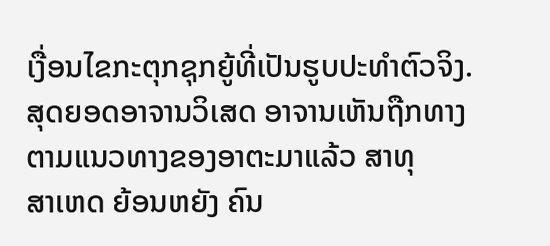ເງື່ອນໄຂກະຕຸກຊຸກຍູ້ທີ່ເປັນຮູບປະທຳຕົວຈິງ.
ສຸດຍອດອາຈານວິເສດ ອາຈານເຫັນຖືກທາງ ຕາມແນວທາງຂອງອາຕະມາແລ້ວ ສາທຸ
ສາເຫດ ຍ້ອນຫຍັງ ຄົນ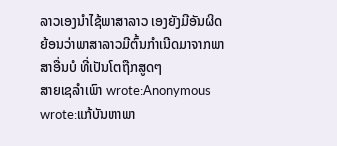ລາວເອງນຳໄຊ້ພາສາລາວ ເອງຍັງມີອັນຜິດ ຍ້ອນວ່າພາສາລາວມີຕົ້ນກຳເນີດມາຈາກພາສາອື່ນບໍ ທີ່ເປັນໂຕຖືກສູດໆ
ສາຍເຊລຳເພົາ wrote:Anonymous wrote:ແກ້ບັນຫາພາ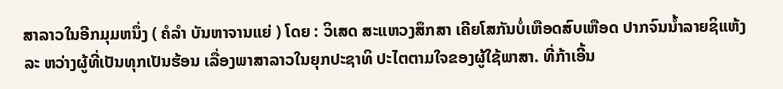ສາລາວໃນອີກມຸມຫນຶ່ງ ( ຄໍລຳ ບັນຫາຈານແຍ່ ) ໂດຍ : ວິເສດ ສະແຫວງສຶກສາ ເຄີຍໂສກັນບໍ່ເຫືອດສົບເຫືອດ ປາກຈົນນ້ຳລາຍຊິແຫ້ງ ລະ ຫວ່າງຜູ້ທີ່ເປັນທຸກເປັນຮ້ອນ ເລື່ອງພາສາລາວໃນຍຸກປະຊາທິ ປະໄຕຕາມໃຈຂອງຜູ້ໃຊ້ພາສາ. ທີ່ກ້າເອີ້ນ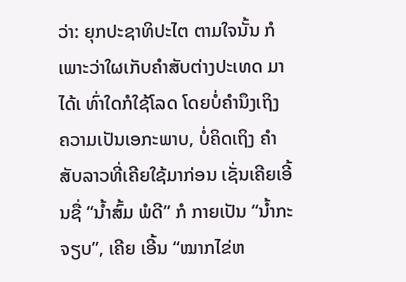ວ່າ: ຍຸກປະຊາທິປະໄຕ ຕາມໃຈນັ້ນ ກໍເພາະວ່າໃຜເກັບຄຳສັບຕ່າງປະເທດ ມາໄດ້ເ ທົ່າໃດກໍໃຊ້ໂລດ ໂດຍບໍ່ຄຳນຶງເຖິງ ຄວາມເປັນເອກະພາບ, ບໍ່ຄິດເຖິງ ຄຳສັບລາວທີ່ເຄີຍໃຊ້ມາກ່ອນ ເຊັ່ນເຄີຍເອີ້ນຊື່ “ນ້ຳສົ້ມ ພໍດີ” ກໍ ກາຍເປັນ “ນ້ຳກະຈຽບ”, ເຄີຍ ເອີ້ນ “ໝາກໄຂ່ຫ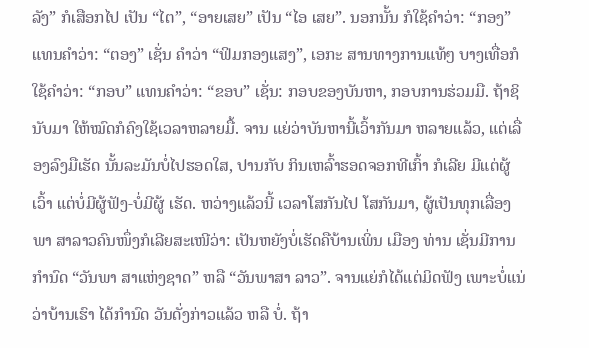ລັງ” ກໍເສືອກໄປ ເປັນ “ໄຕ”, “ອາຍເສຍ” ເປັນ “ໄອ ເສຍ”. ນອກນັ້ນ ກໍໃຊ້ຄຳວ່າ: “ກອງ” ແທນຄຳວ່າ: “ຕອງ” ເຊັ່ນ ຄຳວ່າ “ຟິມກອງແສງ”, ເອກະ ສານທາງການແທ້ໆ ບາງເທື່ອກໍ ໃຊ້ຄຳວ່າ: “ກອບ” ແທນຄຳວ່າ: “ຂອບ” ເຊັ່ນ: ກອບຂອງບັນຫາ, ກອບການຮ່ວມມື. ຖ້າຊິນັບມາ ໃຫ້ໝົດກໍຄົງໃຊ້ເວລາຫລາຍມື້. ຈານ ແຍ່ວ່າບັນຫານີ້ເວົ້າກັນມາ ຫລາຍແລ້ວ, ແຕ່ເລື່ອງລົງມືເຮັດ ນັ້ນລະມັນບໍ່ໄປຮອດໃສ, ປານກັບ ກິນເຫລົ້າຮອດຈອກທີເກົ້າ ກໍເລີຍ ມີແຕ່ຜູ້ເວົ້າ ແຕ່ບໍ່ມີຜູ້ຟັງ-ບໍ່ມີຜູ້ ເຮັດ. ຫວ່າງແລ້ວນີ້ ເວລາໂສກັນໄປ ໂສກັນມາ, ຜູ້ເປັນທຸກເລື່ອງພາ ສາລາວຄົນໜຶ່ງກໍເລີຍສະເໜີວ່າ: ເປັນຫຍັງບໍ່ເຮັດຄືບ້ານເພິ່ນ ເມືອງ ທ່ານ ເຊັ່ນມີການກຳນົດ “ວັນພາ ສາແຫ່ງຊາດ” ຫລື “ວັນພາສາ ລາວ”. ຈານແຍ່ກໍໄດ້ແຕ່ມິດຟັງ ເພາະບໍ່ແນ່ວ່າບ້ານເຮົາ ໄດ້ກຳນົດ ວັນດັ່ງກ່າວແລ້ວ ຫລື ບໍ່. ຖ້າ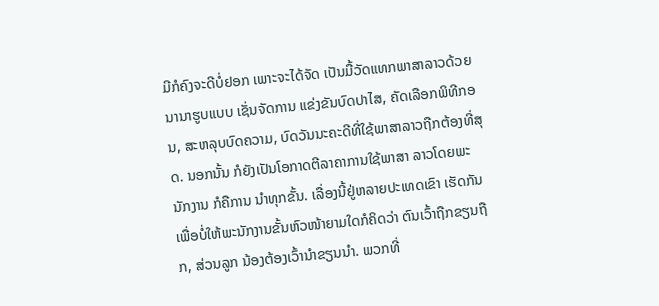ມີກໍຄົງຈະດີບໍ່ຢອກ ເພາະຈະໄດ້ຈັດ ເປັນມື້ວັດແທກພາສາລາວດ້ວຍນານາຮູບແບບ ເຊັ່ນຈັດການ ແຂ່ງຂັນບົດປາໄສ, ຄັດເລືອກພິທີກອນ, ສະຫລຸບບົດຄວາມ, ບົດວັນນະຄະດີທີ່ໃຊ້ພາສາລາວຖືກຕ້ອງທີ່ສຸດ. ນອກນັ້ນ ກໍຍັງເປັນໂອກາດຕີລາຄາການໃຊ້ພາສາ ລາວໂດຍພະນັກງານ ກໍຄືການ ນຳທຸກຂັ້ນ. ເລື່ອງນີ້ຢູ່ຫລາຍປະເທດເຂົາ ເຮັດກັນເພື່ອບໍ່ໃຫ້ພະນັກງານຂັ້ນຫົວໜ້າຍາມໃດກໍຄິດວ່າ ຕົນເວົ້າຖືກຂຽນຖືກ, ສ່ວນລູກ ນ້ອງຕ້ອງເວົ້ານຳຂຽນນຳ. ພວກທີ່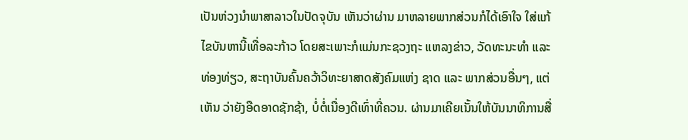ເປັນຫ່ວງນຳພາສາລາວໃນປັດຈຸບັນ ເຫັນວ່າຜ່ານ ມາຫລາຍພາກສ່ວນກໍໄດ້ເອົາໃຈ ໃສ່ແກ້ໄຂບັນຫານີ້ເທື່ອລະກ້າວ ໂດຍສະເພາະກໍແມ່ນກະຊວງຖະ ແຫລງຂ່າວ, ວັດທະນະທຳ ແລະ ທ່ອງທ່ຽວ, ສະຖາບັນຄົ້ນຄວ້າວິທະຍາສາດສັງຄົມແຫ່ງ ຊາດ ແລະ ພາກສ່ວນອື່ນໆ, ແຕ່ເຫັນ ວ່າຍັງອືດອາດຊັກຊ້າ, ບໍ່ຕໍ່ເນື່ອງດີເທົ່າທີ່ຄວນ. ຜ່ານມາເຄີຍເນັ້ນໃຫ້ບັນນາທິການສື່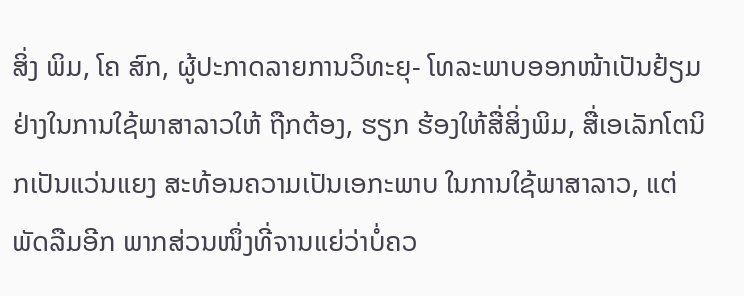ສິ່ງ ພິມ, ໂຄ ສົກ, ຜູ້ປະກາດລາຍການວິທະຍຸ- ໂທລະພາບອອກໜ້າເປັນຢ້ຽມ ຢ່າງໃນການໃຊ້ພາສາລາວໃຫ້ ຖືກຕ້ອງ, ຮຽກ ຮ້ອງໃຫ້ສື່ສິ່ງພິມ, ສື່ເອເລັກໂຕນິກເປັນແວ່ນແຍງ ສະທ້ອນຄວາມເປັນເອກະພາບ ໃນການໃຊ້ພາສາລາວ, ແຕ່ພັດລືມອີກ ພາກສ່ວນໜຶ່ງທີ່ຈານແຍ່ວ່າບໍ່ຄວ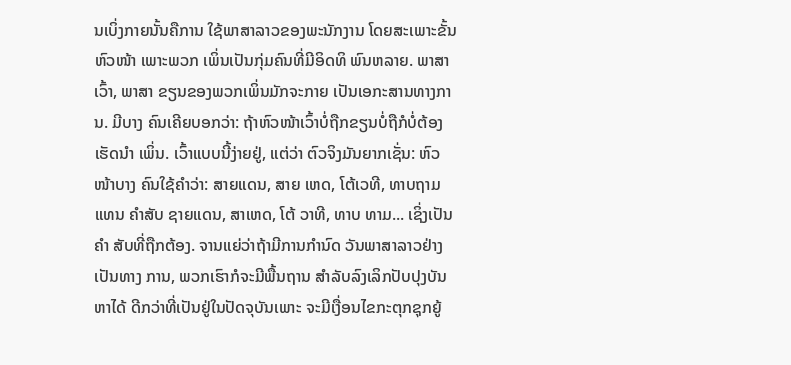ນເບິ່ງກາຍນັ້ນຄືການ ໃຊ້ພາສາລາວຂອງພະນັກງານ ໂດຍສະເພາະຂັ້ນຫົວໜ້າ ເພາະພວກ ເພິ່ນເປັນກຸ່ມຄົນທີ່ມີອິດທິ ພົນຫລາຍ. ພາສາເວົ້າ, ພາສາ ຂຽນຂອງພວກເພິ່ນມັກຈະກາຍ ເປັນເອກະສານທາງການ. ມີບາງ ຄົນເຄີຍບອກວ່າ: ຖ້າຫົວໜ້າເວົ້າບໍ່ຖືກຂຽນບໍ່ຖືກໍບໍ່ຕ້ອງເຮັດນຳ ເພິ່ນ. ເວົ້າແບບນີ້ງ່າຍຢູ່, ແຕ່ວ່າ ຕົວຈິງມັນຍາກເຊັ່ນ: ຫົວ ໜ້າບາງ ຄົນໃຊ້ຄຳວ່າ: ສາຍແດນ, ສາຍ ເຫດ, ໂຕ້ເວທີ, ທາບຖາມ ແທນ ຄຳສັບ ຊາຍແດນ, ສາເຫດ, ໂຕ້ ວາທີ, ທາບ ທາມ... ເຊິ່ງເປັນຄຳ ສັບທີ່ຖືກຕ້ອງ. ຈານແຍ່ວ່າຖ້າມີການກຳນົດ ວັນພາສາລາວຢ່າງເປັນທາງ ການ, ພວກເຮົາກໍຈະມີພື້ນຖານ ສຳລັບລົງເລິກປັບປຸງບັນຫາໄດ້ ດີກວ່າທີ່ເປັນຢູ່ໃນປັດຈຸບັນເພາະ ຈະມີເງື່ອນໄຂກະຕຸກຊຸກຍູ້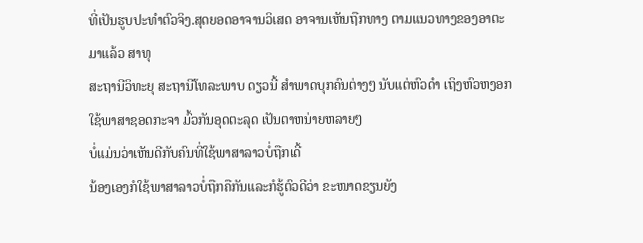ທີ່ເປັນຮູບປະທຳຕົວຈິງ.ສຸດຍອດອາຈານວິເສດ ອາຈານເຫັນຖືກທາງ ຕາມແນວທາງຂອງອາຕະມາແລ້ວ ສາທຸ
ສະຖານີວິທະຍຸ ສະຖານີໂທລະພາບ ດຽວນີ້ ສຳພາດບຸກຄົນຕ່າງໆ ນັບແຕ່ຫົວດຳ ເຖິງຫົວຫງອກ ໃຊ້ພາສາຊອດກະຈາ ມົ້ວກັນອຸດຕະລຸດ ເປັນຕາຫນ່າຍຫລາຍໆ
ບໍ່ແມ່ນວ່າເຫັນດີກັບຄົນທີ່ໃຊ້ພາສາລາວບໍ່ຖືກເດີ້
ນ້ອງເອງກໍໃຊ້ພາສາລາວບໍ່ຖືກຄືກັນແລະກໍຮູ້ຕົວດີວ່າ ຂະໜາດຂຽນຍັງ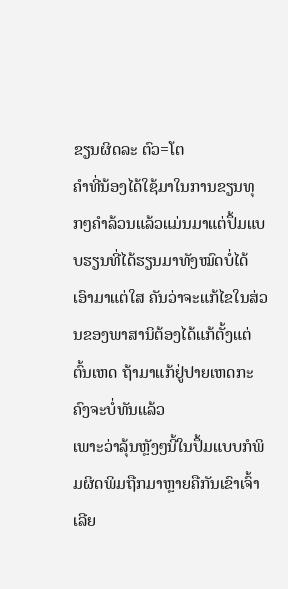ຂຽນຜິດລະ ຕົວ=ໂຕ
ຄຳທີ່ນ້ອງໄດ້ໃຊ້ມາໃນການຂຽນທຸກໆຄຳລ້ວນແລ້ວແມ່ນມາແຕ່ປຶ້ມແບບຮຽນທີ່ໄດ້ຮຽນມາທັງໝົດບໍ່ໄດ້ເອົາມາແຕ່ໃສ ຄັນວ່າຈະແກ້ໄຂໃນສ່ວນຂອງພາສານິຕ້ອງໄດ້ແກ້ຕັ້ງແຕ່ຕົ້ນເຫດ ຖ້າມາແກ້ຢູ່ປາຍເຫດກະຄົງຈະບໍ່ທັນແລ້ວ
ເພາະວ່າລຸ້ນຫຼັງໆນີ້ໃນປຶ້ມແບບກໍພິມຜິດພິມຖືກມາຫຼາຍຄືກັນເຂົາເຈົ້າເລີຍ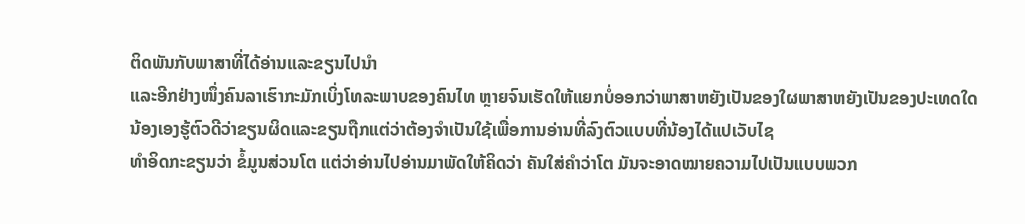ຕິດພັນກັບພາສາທີ່ໄດ້ອ່ານແລະຂຽນໄປນຳ
ແລະອີກຢ່າງໜຶ່ງຄົນລາເຮົາກະມັກເບິ່ງໂທລະພາບຂອງຄົນໄທ ຫຼາຍຈົນເຮັດໃຫ້ແຍກບໍ່ອອກວ່າພາສາຫຍັງເປັນຂອງໃຜພາສາຫຍັງເປັນຂອງປະເທດໃດ
ນ້ອງເອງຮູ້ຕົວດີວ່າຂຽນຜິດແລະຂຽນຖືກແຕ່ວ່າຕ້ອງຈຳເປັນໃຊ້ເພື່ອການອ່ານທີ່ລົງຕົວແບບທີ່ນ້ອງໄດ້ແປເວັບໄຊ
ທຳອິດກະຂຽນວ່າ ຂໍ້ມູນສ່ວນໂຕ ແຕ່ວ່າອ່ານໄປອ່ານມາພັດໃຫ້ຄິດວ່າ ຄັນໃສ່ຄຳວ່າໂຕ ມັນຈະອາດໝາຍຄວາມໄປເປັນແບບພວກ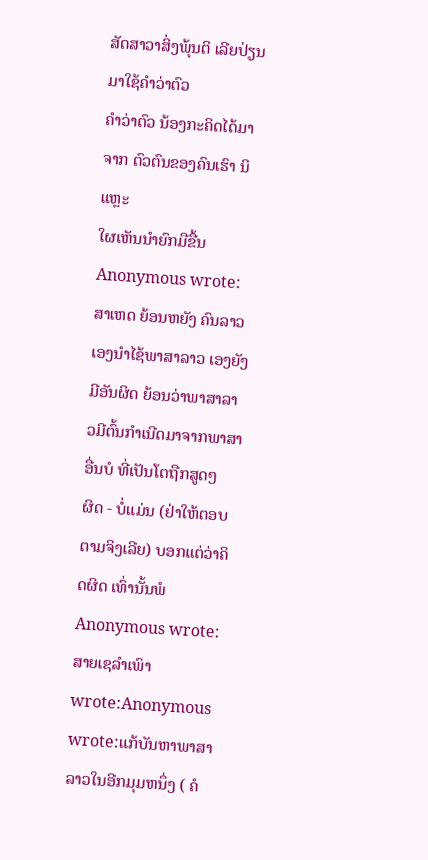ສັດສາວາສິ່ງພຸ້ນຕິ ເລີຍປ່ຽນມາໃຊ້ຄຳວ່າຕົວ
ຄຳວ່າຕົວ ນ້ອງກະຄິດໄດ້ມາຈາກ ຕົວຕົນຂອງຄົນເຮົາ ນິແຫຼະ
ໃຜເຫັນນຳຍົກມືຂື້ນ
Anonymous wrote:ສາເຫດ ຍ້ອນຫຍັງ ຄົນລາວເອງນຳໄຊ້ພາສາລາວ ເອງຍັງມີອັນຜິດ ຍ້ອນວ່າພາສາລາວມີຕົ້ນກຳເນີດມາຈາກພາສາອື່ນບໍ ທີ່ເປັນໂຕຖືກສູດໆ
ຜິດ - ບໍ່ແມ່ນ (ຢ່າໃຫ້ຕອບຕາມຈິງເລີຍ) ບອກແຕ່ວ່າຄິດຜິດ ເທົ່ານັ້ນພໍ
Anonymous wrote:ສາຍເຊລຳເພົາ wrote:Anonymous wrote:ແກ້ບັນຫາພາສາລາວໃນອີກມຸມຫນຶ່ງ ( ຄໍ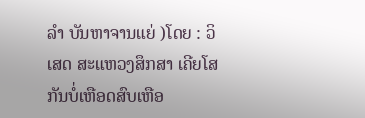ລຳ ບັນຫາຈານແຍ່ )ໂດຍ : ວິເສດ ສະແຫວງສຶກສາ ເຄີຍໂສກັນບໍ່ເຫືອດສົບເຫືອ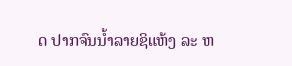ດ ປາກຈົນນ້ຳລາຍຊິແຫ້ງ ລະ ຫ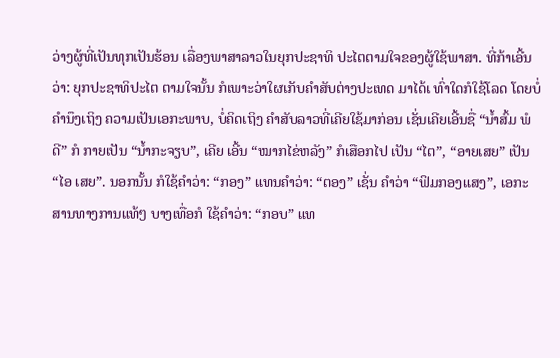ວ່າງຜູ້ທີ່ເປັນທຸກເປັນຮ້ອນ ເລື່ອງພາສາລາວໃນຍຸກປະຊາທິ ປະໄຕຕາມໃຈຂອງຜູ້ໃຊ້ພາສາ. ທີ່ກ້າເອີ້ນວ່າ: ຍຸກປະຊາທິປະໄຕ ຕາມໃຈນັ້ນ ກໍເພາະວ່າໃຜເກັບຄຳສັບຕ່າງປະເທດ ມາໄດ້ເ ທົ່າໃດກໍໃຊ້ໂລດ ໂດຍບໍ່ຄຳນຶງເຖິງ ຄວາມເປັນເອກະພາບ, ບໍ່ຄິດເຖິງ ຄຳສັບລາວທີ່ເຄີຍໃຊ້ມາກ່ອນ ເຊັ່ນເຄີຍເອີ້ນຊື່ “ນ້ຳສົ້ມ ພໍດີ” ກໍ ກາຍເປັນ “ນ້ຳກະຈຽບ”, ເຄີຍ ເອີ້ນ “ໝາກໄຂ່ຫລັງ” ກໍເສືອກໄປ ເປັນ “ໄຕ”, “ອາຍເສຍ” ເປັນ “ໄອ ເສຍ”. ນອກນັ້ນ ກໍໃຊ້ຄຳວ່າ: “ກອງ” ແທນຄຳວ່າ: “ຕອງ” ເຊັ່ນ ຄຳວ່າ “ຟິມກອງແສງ”, ເອກະ ສານທາງການແທ້ໆ ບາງເທື່ອກໍ ໃຊ້ຄຳວ່າ: “ກອບ” ແທ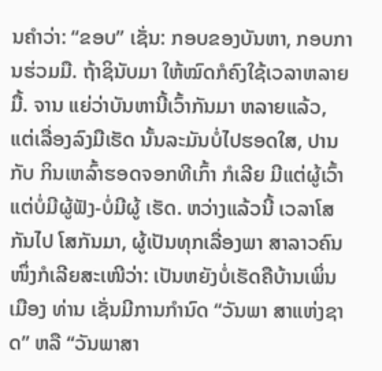ນຄຳວ່າ: “ຂອບ” ເຊັ່ນ: ກອບຂອງບັນຫາ, ກອບການຮ່ວມມື. ຖ້າຊິນັບມາ ໃຫ້ໝົດກໍຄົງໃຊ້ເວລາຫລາຍມື້. ຈານ ແຍ່ວ່າບັນຫານີ້ເວົ້າກັນມາ ຫລາຍແລ້ວ, ແຕ່ເລື່ອງລົງມືເຮັດ ນັ້ນລະມັນບໍ່ໄປຮອດໃສ, ປານກັບ ກິນເຫລົ້າຮອດຈອກທີເກົ້າ ກໍເລີຍ ມີແຕ່ຜູ້ເວົ້າ ແຕ່ບໍ່ມີຜູ້ຟັງ-ບໍ່ມີຜູ້ ເຮັດ. ຫວ່າງແລ້ວນີ້ ເວລາໂສກັນໄປ ໂສກັນມາ, ຜູ້ເປັນທຸກເລື່ອງພາ ສາລາວຄົນໜຶ່ງກໍເລີຍສະເໜີວ່າ: ເປັນຫຍັງບໍ່ເຮັດຄືບ້ານເພິ່ນ ເມືອງ ທ່ານ ເຊັ່ນມີການກຳນົດ “ວັນພາ ສາແຫ່ງຊາດ” ຫລື “ວັນພາສາ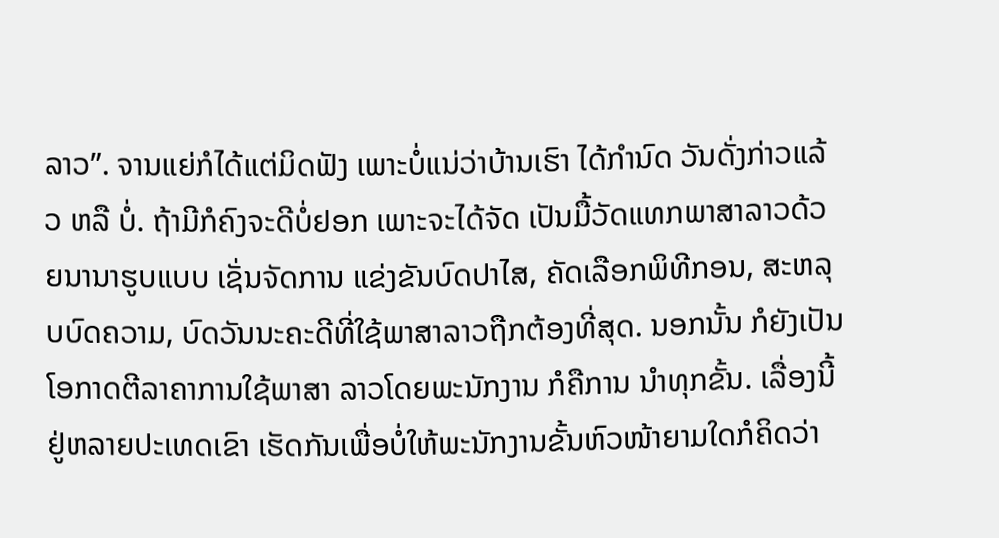ລາວ”. ຈານແຍ່ກໍໄດ້ແຕ່ມິດຟັງ ເພາະບໍ່ແນ່ວ່າບ້ານເຮົາ ໄດ້ກຳນົດ ວັນດັ່ງກ່າວແລ້ວ ຫລື ບໍ່. ຖ້າມີກໍຄົງຈະດີບໍ່ຢອກ ເພາະຈະໄດ້ຈັດ ເປັນມື້ວັດແທກພາສາລາວດ້ວຍນານາຮູບແບບ ເຊັ່ນຈັດການ ແຂ່ງຂັນບົດປາໄສ, ຄັດເລືອກພິທີກອນ, ສະຫລຸບບົດຄວາມ, ບົດວັນນະຄະດີທີ່ໃຊ້ພາສາລາວຖືກຕ້ອງທີ່ສຸດ. ນອກນັ້ນ ກໍຍັງເປັນໂອກາດຕີລາຄາການໃຊ້ພາສາ ລາວໂດຍພະນັກງານ ກໍຄືການ ນຳທຸກຂັ້ນ. ເລື່ອງນີ້ຢູ່ຫລາຍປະເທດເຂົາ ເຮັດກັນເພື່ອບໍ່ໃຫ້ພະນັກງານຂັ້ນຫົວໜ້າຍາມໃດກໍຄິດວ່າ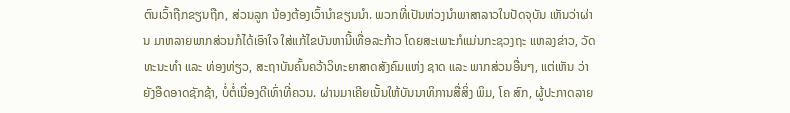ຕົນເວົ້າຖືກຂຽນຖືກ, ສ່ວນລູກ ນ້ອງຕ້ອງເວົ້ານຳຂຽນນຳ. ພວກທີ່ເປັນຫ່ວງນຳພາສາລາວໃນປັດຈຸບັນ ເຫັນວ່າຜ່ານ ມາຫລາຍພາກສ່ວນກໍໄດ້ເອົາໃຈ ໃສ່ແກ້ໄຂບັນຫານີ້ເທື່ອລະກ້າວ ໂດຍສະເພາະກໍແມ່ນກະຊວງຖະ ແຫລງຂ່າວ, ວັດທະນະທຳ ແລະ ທ່ອງທ່ຽວ, ສະຖາບັນຄົ້ນຄວ້າວິທະຍາສາດສັງຄົມແຫ່ງ ຊາດ ແລະ ພາກສ່ວນອື່ນໆ, ແຕ່ເຫັນ ວ່າຍັງອືດອາດຊັກຊ້າ, ບໍ່ຕໍ່ເນື່ອງດີເທົ່າທີ່ຄວນ. ຜ່ານມາເຄີຍເນັ້ນໃຫ້ບັນນາທິການສື່ສິ່ງ ພິມ, ໂຄ ສົກ, ຜູ້ປະກາດລາຍ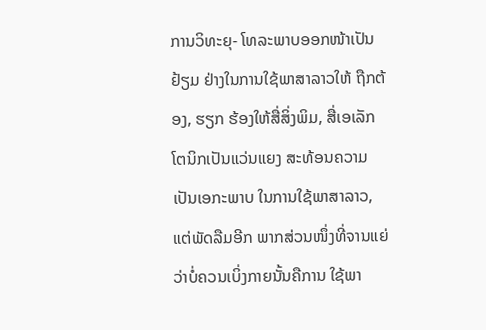ການວິທະຍຸ- ໂທລະພາບອອກໜ້າເປັນຢ້ຽມ ຢ່າງໃນການໃຊ້ພາສາລາວໃຫ້ ຖືກຕ້ອງ, ຮຽກ ຮ້ອງໃຫ້ສື່ສິ່ງພິມ, ສື່ເອເລັກໂຕນິກເປັນແວ່ນແຍງ ສະທ້ອນຄວາມເປັນເອກະພາບ ໃນການໃຊ້ພາສາລາວ, ແຕ່ພັດລືມອີກ ພາກສ່ວນໜຶ່ງທີ່ຈານແຍ່ວ່າບໍ່ຄວນເບິ່ງກາຍນັ້ນຄືການ ໃຊ້ພາ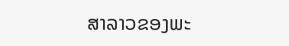ສາລາວຂອງພະ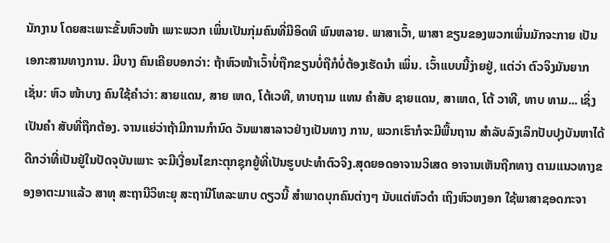ນັກງານ ໂດຍສະເພາະຂັ້ນຫົວໜ້າ ເພາະພວກ ເພິ່ນເປັນກຸ່ມຄົນທີ່ມີອິດທິ ພົນຫລາຍ. ພາສາເວົ້າ, ພາສາ ຂຽນຂອງພວກເພິ່ນມັກຈະກາຍ ເປັນເອກະສານທາງການ. ມີບາງ ຄົນເຄີຍບອກວ່າ: ຖ້າຫົວໜ້າເວົ້າບໍ່ຖືກຂຽນບໍ່ຖືກໍບໍ່ຕ້ອງເຮັດນຳ ເພິ່ນ. ເວົ້າແບບນີ້ງ່າຍຢູ່, ແຕ່ວ່າ ຕົວຈິງມັນຍາກເຊັ່ນ: ຫົວ ໜ້າບາງ ຄົນໃຊ້ຄຳວ່າ: ສາຍແດນ, ສາຍ ເຫດ, ໂຕ້ເວທີ, ທາບຖາມ ແທນ ຄຳສັບ ຊາຍແດນ, ສາເຫດ, ໂຕ້ ວາທີ, ທາບ ທາມ... ເຊິ່ງເປັນຄຳ ສັບທີ່ຖືກຕ້ອງ. ຈານແຍ່ວ່າຖ້າມີການກຳນົດ ວັນພາສາລາວຢ່າງເປັນທາງ ການ, ພວກເຮົາກໍຈະມີພື້ນຖານ ສຳລັບລົງເລິກປັບປຸງບັນຫາໄດ້ ດີກວ່າທີ່ເປັນຢູ່ໃນປັດຈຸບັນເພາະ ຈະມີເງື່ອນໄຂກະຕຸກຊຸກຍູ້ທີ່ເປັນຮູບປະທຳຕົວຈິງ.ສຸດຍອດອາຈານວິເສດ ອາຈານເຫັນຖືກທາງ ຕາມແນວທາງຂອງອາຕະມາແລ້ວ ສາທຸ ສະຖານີວິທະຍຸ ສະຖານີໂທລະພາບ ດຽວນີ້ ສຳພາດບຸກຄົນຕ່າງໆ ນັບແຕ່ຫົວດຳ ເຖິງຫົວຫງອກ ໃຊ້ພາສາຊອດກະຈາ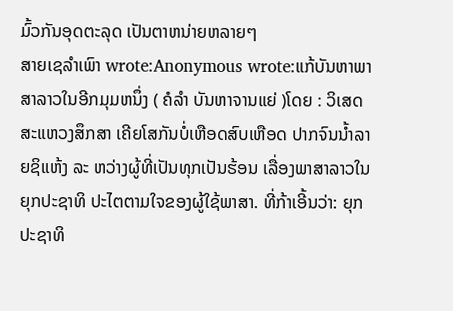ມົ້ວກັນອຸດຕະລຸດ ເປັນຕາຫນ່າຍຫລາຍໆ
ສາຍເຊລຳເພົາ wrote:Anonymous wrote:ແກ້ບັນຫາພາສາລາວໃນອີກມຸມຫນຶ່ງ ( ຄໍລຳ ບັນຫາຈານແຍ່ )ໂດຍ : ວິເສດ ສະແຫວງສຶກສາ ເຄີຍໂສກັນບໍ່ເຫືອດສົບເຫືອດ ປາກຈົນນ້ຳລາຍຊິແຫ້ງ ລະ ຫວ່າງຜູ້ທີ່ເປັນທຸກເປັນຮ້ອນ ເລື່ອງພາສາລາວໃນຍຸກປະຊາທິ ປະໄຕຕາມໃຈຂອງຜູ້ໃຊ້ພາສາ. ທີ່ກ້າເອີ້ນວ່າ: ຍຸກປະຊາທິ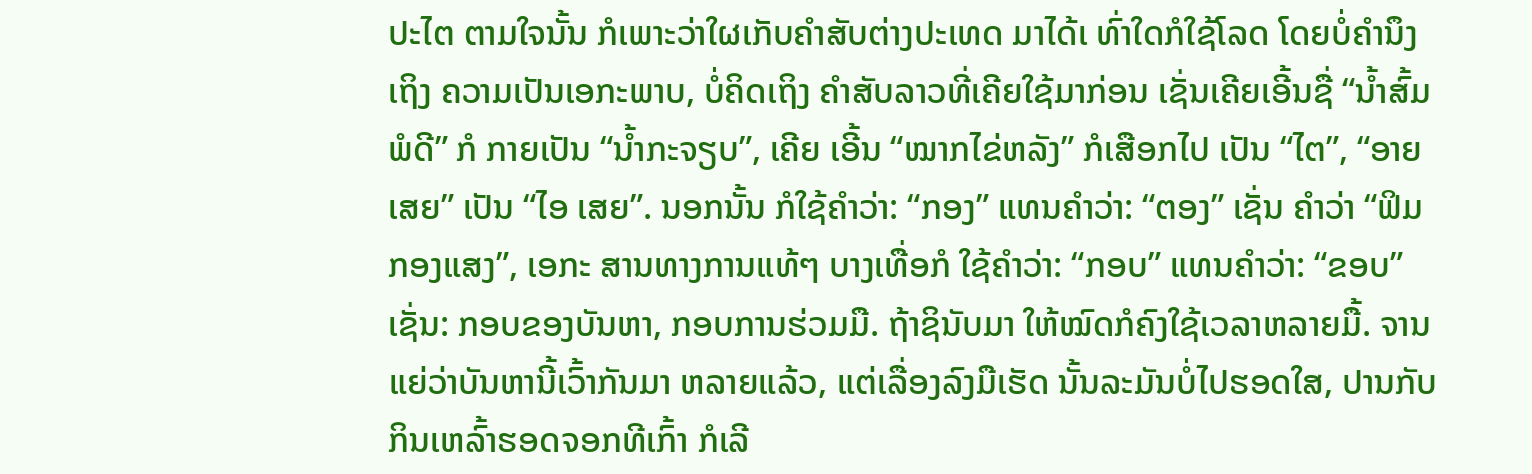ປະໄຕ ຕາມໃຈນັ້ນ ກໍເພາະວ່າໃຜເກັບຄຳສັບຕ່າງປະເທດ ມາໄດ້ເ ທົ່າໃດກໍໃຊ້ໂລດ ໂດຍບໍ່ຄຳນຶງເຖິງ ຄວາມເປັນເອກະພາບ, ບໍ່ຄິດເຖິງ ຄຳສັບລາວທີ່ເຄີຍໃຊ້ມາກ່ອນ ເຊັ່ນເຄີຍເອີ້ນຊື່ “ນ້ຳສົ້ມ ພໍດີ” ກໍ ກາຍເປັນ “ນ້ຳກະຈຽບ”, ເຄີຍ ເອີ້ນ “ໝາກໄຂ່ຫລັງ” ກໍເສືອກໄປ ເປັນ “ໄຕ”, “ອາຍເສຍ” ເປັນ “ໄອ ເສຍ”. ນອກນັ້ນ ກໍໃຊ້ຄຳວ່າ: “ກອງ” ແທນຄຳວ່າ: “ຕອງ” ເຊັ່ນ ຄຳວ່າ “ຟິມກອງແສງ”, ເອກະ ສານທາງການແທ້ໆ ບາງເທື່ອກໍ ໃຊ້ຄຳວ່າ: “ກອບ” ແທນຄຳວ່າ: “ຂອບ” ເຊັ່ນ: ກອບຂອງບັນຫາ, ກອບການຮ່ວມມື. ຖ້າຊິນັບມາ ໃຫ້ໝົດກໍຄົງໃຊ້ເວລາຫລາຍມື້. ຈານ ແຍ່ວ່າບັນຫານີ້ເວົ້າກັນມາ ຫລາຍແລ້ວ, ແຕ່ເລື່ອງລົງມືເຮັດ ນັ້ນລະມັນບໍ່ໄປຮອດໃສ, ປານກັບ ກິນເຫລົ້າຮອດຈອກທີເກົ້າ ກໍເລີ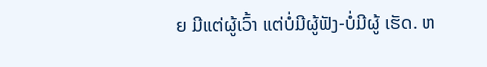ຍ ມີແຕ່ຜູ້ເວົ້າ ແຕ່ບໍ່ມີຜູ້ຟັງ-ບໍ່ມີຜູ້ ເຮັດ. ຫ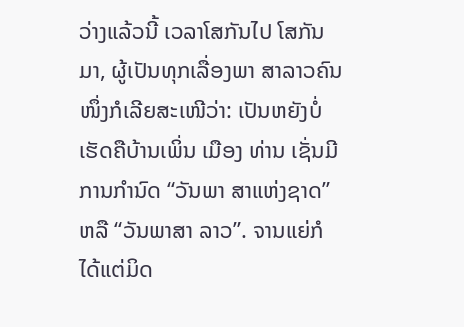ວ່າງແລ້ວນີ້ ເວລາໂສກັນໄປ ໂສກັນມາ, ຜູ້ເປັນທຸກເລື່ອງພາ ສາລາວຄົນໜຶ່ງກໍເລີຍສະເໜີວ່າ: ເປັນຫຍັງບໍ່ເຮັດຄືບ້ານເພິ່ນ ເມືອງ ທ່ານ ເຊັ່ນມີການກຳນົດ “ວັນພາ ສາແຫ່ງຊາດ” ຫລື “ວັນພາສາ ລາວ”. ຈານແຍ່ກໍໄດ້ແຕ່ມິດ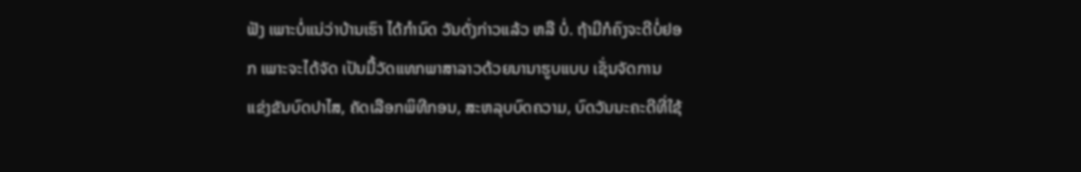ຟັງ ເພາະບໍ່ແນ່ວ່າບ້ານເຮົາ ໄດ້ກຳນົດ ວັນດັ່ງກ່າວແລ້ວ ຫລື ບໍ່. ຖ້າມີກໍຄົງຈະດີບໍ່ຢອກ ເພາະຈະໄດ້ຈັດ ເປັນມື້ວັດແທກພາສາລາວດ້ວຍນານາຮູບແບບ ເຊັ່ນຈັດການ ແຂ່ງຂັນບົດປາໄສ, ຄັດເລືອກພິທີກອນ, ສະຫລຸບບົດຄວາມ, ບົດວັນນະຄະດີທີ່ໃຊ້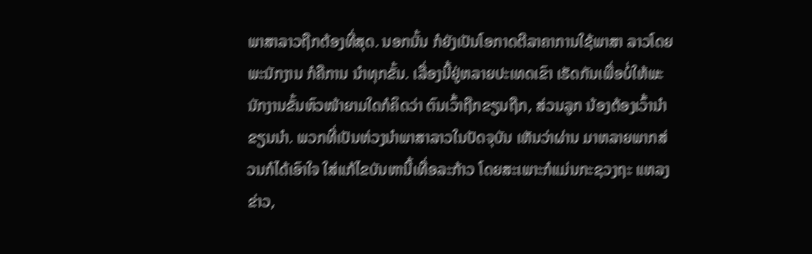ພາສາລາວຖືກຕ້ອງທີ່ສຸດ. ນອກນັ້ນ ກໍຍັງເປັນໂອກາດຕີລາຄາການໃຊ້ພາສາ ລາວໂດຍພະນັກງານ ກໍຄືການ ນຳທຸກຂັ້ນ. ເລື່ອງນີ້ຢູ່ຫລາຍປະເທດເຂົາ ເຮັດກັນເພື່ອບໍ່ໃຫ້ພະນັກງານຂັ້ນຫົວໜ້າຍາມໃດກໍຄິດວ່າ ຕົນເວົ້າຖືກຂຽນຖືກ, ສ່ວນລູກ ນ້ອງຕ້ອງເວົ້ານຳຂຽນນຳ. ພວກທີ່ເປັນຫ່ວງນຳພາສາລາວໃນປັດຈຸບັນ ເຫັນວ່າຜ່ານ ມາຫລາຍພາກສ່ວນກໍໄດ້ເອົາໃຈ ໃສ່ແກ້ໄຂບັນຫານີ້ເທື່ອລະກ້າວ ໂດຍສະເພາະກໍແມ່ນກະຊວງຖະ ແຫລງຂ່າວ,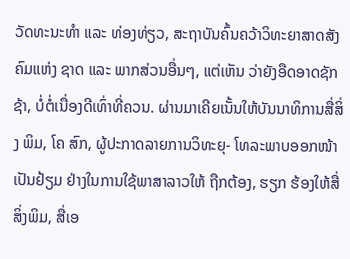ວັດທະນະທຳ ແລະ ທ່ອງທ່ຽວ, ສະຖາບັນຄົ້ນຄວ້າວິທະຍາສາດສັງຄົມແຫ່ງ ຊາດ ແລະ ພາກສ່ວນອື່ນໆ, ແຕ່ເຫັນ ວ່າຍັງອືດອາດຊັກຊ້າ, ບໍ່ຕໍ່ເນື່ອງດີເທົ່າທີ່ຄວນ. ຜ່ານມາເຄີຍເນັ້ນໃຫ້ບັນນາທິການສື່ສິ່ງ ພິມ, ໂຄ ສົກ, ຜູ້ປະກາດລາຍການວິທະຍຸ- ໂທລະພາບອອກໜ້າເປັນຢ້ຽມ ຢ່າງໃນການໃຊ້ພາສາລາວໃຫ້ ຖືກຕ້ອງ, ຮຽກ ຮ້ອງໃຫ້ສື່ສິ່ງພິມ, ສື່ເອ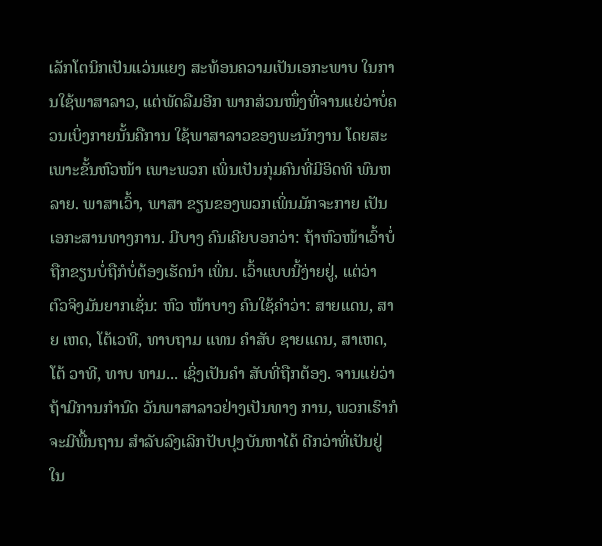ເລັກໂຕນິກເປັນແວ່ນແຍງ ສະທ້ອນຄວາມເປັນເອກະພາບ ໃນການໃຊ້ພາສາລາວ, ແຕ່ພັດລືມອີກ ພາກສ່ວນໜຶ່ງທີ່ຈານແຍ່ວ່າບໍ່ຄວນເບິ່ງກາຍນັ້ນຄືການ ໃຊ້ພາສາລາວຂອງພະນັກງານ ໂດຍສະເພາະຂັ້ນຫົວໜ້າ ເພາະພວກ ເພິ່ນເປັນກຸ່ມຄົນທີ່ມີອິດທິ ພົນຫລາຍ. ພາສາເວົ້າ, ພາສາ ຂຽນຂອງພວກເພິ່ນມັກຈະກາຍ ເປັນເອກະສານທາງການ. ມີບາງ ຄົນເຄີຍບອກວ່າ: ຖ້າຫົວໜ້າເວົ້າບໍ່ຖືກຂຽນບໍ່ຖືກໍບໍ່ຕ້ອງເຮັດນຳ ເພິ່ນ. ເວົ້າແບບນີ້ງ່າຍຢູ່, ແຕ່ວ່າ ຕົວຈິງມັນຍາກເຊັ່ນ: ຫົວ ໜ້າບາງ ຄົນໃຊ້ຄຳວ່າ: ສາຍແດນ, ສາຍ ເຫດ, ໂຕ້ເວທີ, ທາບຖາມ ແທນ ຄຳສັບ ຊາຍແດນ, ສາເຫດ, ໂຕ້ ວາທີ, ທາບ ທາມ... ເຊິ່ງເປັນຄຳ ສັບທີ່ຖືກຕ້ອງ. ຈານແຍ່ວ່າຖ້າມີການກຳນົດ ວັນພາສາລາວຢ່າງເປັນທາງ ການ, ພວກເຮົາກໍຈະມີພື້ນຖານ ສຳລັບລົງເລິກປັບປຸງບັນຫາໄດ້ ດີກວ່າທີ່ເປັນຢູ່ໃນ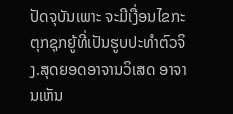ປັດຈຸບັນເພາະ ຈະມີເງື່ອນໄຂກະຕຸກຊຸກຍູ້ທີ່ເປັນຮູບປະທຳຕົວຈິງ.ສຸດຍອດອາຈານວິເສດ ອາຈານເຫັນ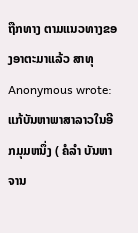ຖືກທາງ ຕາມແນວທາງຂອງອາຕະມາແລ້ວ ສາທຸ
Anonymous wrote:ແກ້ບັນຫາພາສາລາວໃນອີກມຸມຫນຶ່ງ ( ຄໍລຳ ບັນຫາຈານ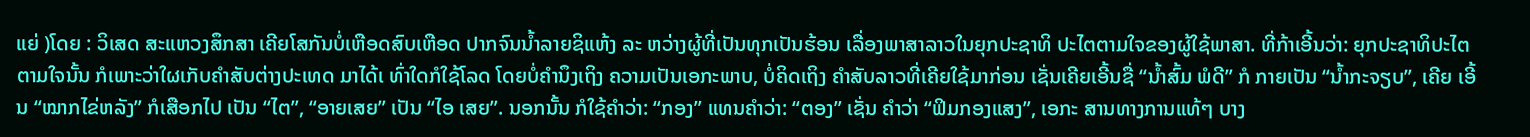ແຍ່ )ໂດຍ : ວິເສດ ສະແຫວງສຶກສາ ເຄີຍໂສກັນບໍ່ເຫືອດສົບເຫືອດ ປາກຈົນນ້ຳລາຍຊິແຫ້ງ ລະ ຫວ່າງຜູ້ທີ່ເປັນທຸກເປັນຮ້ອນ ເລື່ອງພາສາລາວໃນຍຸກປະຊາທິ ປະໄຕຕາມໃຈຂອງຜູ້ໃຊ້ພາສາ. ທີ່ກ້າເອີ້ນວ່າ: ຍຸກປະຊາທິປະໄຕ ຕາມໃຈນັ້ນ ກໍເພາະວ່າໃຜເກັບຄຳສັບຕ່າງປະເທດ ມາໄດ້ເ ທົ່າໃດກໍໃຊ້ໂລດ ໂດຍບໍ່ຄຳນຶງເຖິງ ຄວາມເປັນເອກະພາບ, ບໍ່ຄິດເຖິງ ຄຳສັບລາວທີ່ເຄີຍໃຊ້ມາກ່ອນ ເຊັ່ນເຄີຍເອີ້ນຊື່ “ນ້ຳສົ້ມ ພໍດີ” ກໍ ກາຍເປັນ “ນ້ຳກະຈຽບ”, ເຄີຍ ເອີ້ນ “ໝາກໄຂ່ຫລັງ” ກໍເສືອກໄປ ເປັນ “ໄຕ”, “ອາຍເສຍ” ເປັນ “ໄອ ເສຍ”. ນອກນັ້ນ ກໍໃຊ້ຄຳວ່າ: “ກອງ” ແທນຄຳວ່າ: “ຕອງ” ເຊັ່ນ ຄຳວ່າ “ຟິມກອງແສງ”, ເອກະ ສານທາງການແທ້ໆ ບາງ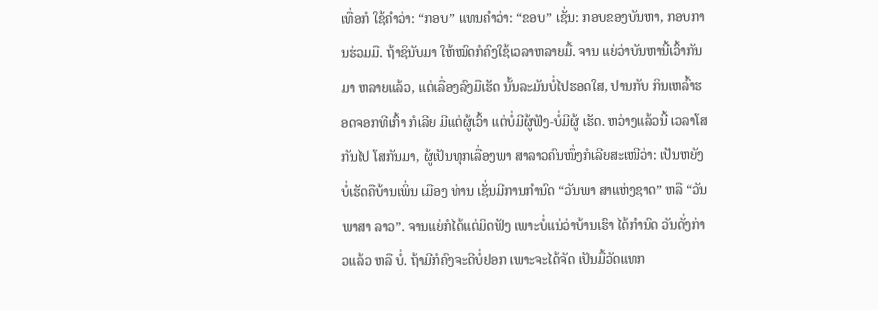ເທື່ອກໍ ໃຊ້ຄຳວ່າ: “ກອບ” ແທນຄຳວ່າ: “ຂອບ” ເຊັ່ນ: ກອບຂອງບັນຫາ, ກອບການຮ່ວມມື. ຖ້າຊິນັບມາ ໃຫ້ໝົດກໍຄົງໃຊ້ເວລາຫລາຍມື້. ຈານ ແຍ່ວ່າບັນຫານີ້ເວົ້າກັນມາ ຫລາຍແລ້ວ, ແຕ່ເລື່ອງລົງມືເຮັດ ນັ້ນລະມັນບໍ່ໄປຮອດໃສ, ປານກັບ ກິນເຫລົ້າຮອດຈອກທີເກົ້າ ກໍເລີຍ ມີແຕ່ຜູ້ເວົ້າ ແຕ່ບໍ່ມີຜູ້ຟັງ-ບໍ່ມີຜູ້ ເຮັດ. ຫວ່າງແລ້ວນີ້ ເວລາໂສກັນໄປ ໂສກັນມາ, ຜູ້ເປັນທຸກເລື່ອງພາ ສາລາວຄົນໜຶ່ງກໍເລີຍສະເໜີວ່າ: ເປັນຫຍັງບໍ່ເຮັດຄືບ້ານເພິ່ນ ເມືອງ ທ່ານ ເຊັ່ນມີການກຳນົດ “ວັນພາ ສາແຫ່ງຊາດ” ຫລື “ວັນພາສາ ລາວ”. ຈານແຍ່ກໍໄດ້ແຕ່ມິດຟັງ ເພາະບໍ່ແນ່ວ່າບ້ານເຮົາ ໄດ້ກຳນົດ ວັນດັ່ງກ່າວແລ້ວ ຫລື ບໍ່. ຖ້າມີກໍຄົງຈະດີບໍ່ຢອກ ເພາະຈະໄດ້ຈັດ ເປັນມື້ວັດແທກ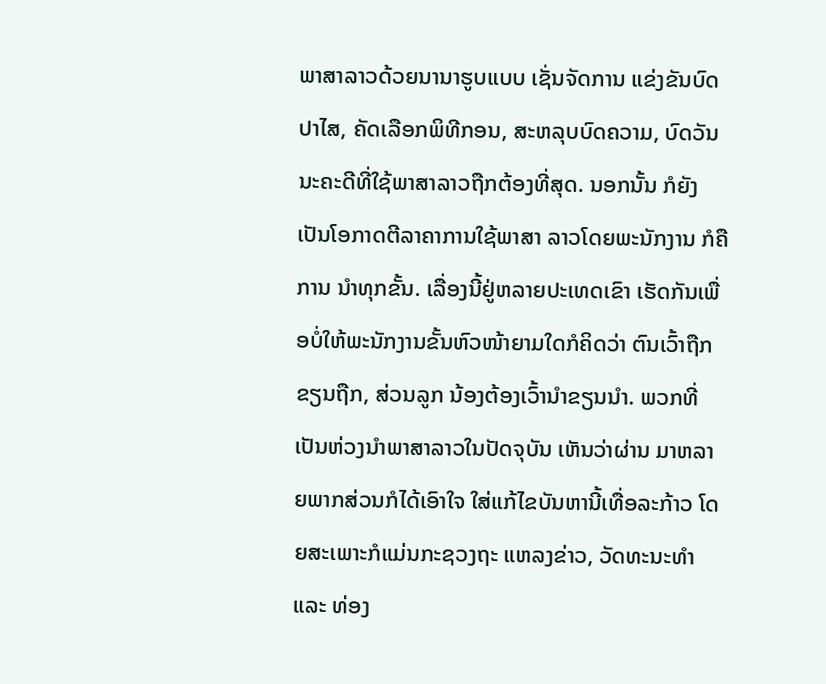ພາສາລາວດ້ວຍນານາຮູບແບບ ເຊັ່ນຈັດການ ແຂ່ງຂັນບົດປາໄສ, ຄັດເລືອກພິທີກອນ, ສະຫລຸບບົດຄວາມ, ບົດວັນນະຄະດີທີ່ໃຊ້ພາສາລາວຖືກຕ້ອງທີ່ສຸດ. ນອກນັ້ນ ກໍຍັງເປັນໂອກາດຕີລາຄາການໃຊ້ພາສາ ລາວໂດຍພະນັກງານ ກໍຄືການ ນຳທຸກຂັ້ນ. ເລື່ອງນີ້ຢູ່ຫລາຍປະເທດເຂົາ ເຮັດກັນເພື່ອບໍ່ໃຫ້ພະນັກງານຂັ້ນຫົວໜ້າຍາມໃດກໍຄິດວ່າ ຕົນເວົ້າຖືກຂຽນຖືກ, ສ່ວນລູກ ນ້ອງຕ້ອງເວົ້ານຳຂຽນນຳ. ພວກທີ່ເປັນຫ່ວງນຳພາສາລາວໃນປັດຈຸບັນ ເຫັນວ່າຜ່ານ ມາຫລາຍພາກສ່ວນກໍໄດ້ເອົາໃຈ ໃສ່ແກ້ໄຂບັນຫານີ້ເທື່ອລະກ້າວ ໂດຍສະເພາະກໍແມ່ນກະຊວງຖະ ແຫລງຂ່າວ, ວັດທະນະທຳ ແລະ ທ່ອງ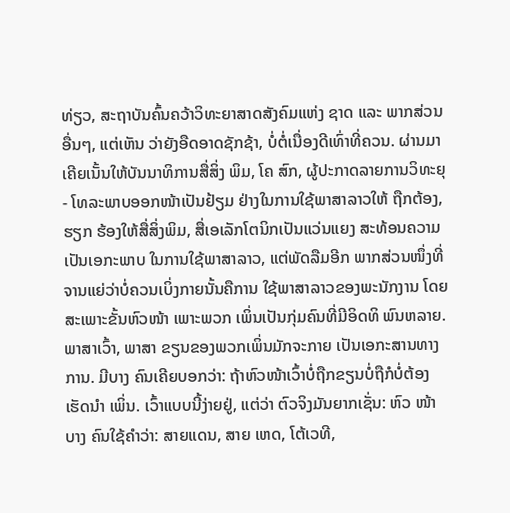ທ່ຽວ, ສະຖາບັນຄົ້ນຄວ້າວິທະຍາສາດສັງຄົມແຫ່ງ ຊາດ ແລະ ພາກສ່ວນອື່ນໆ, ແຕ່ເຫັນ ວ່າຍັງອືດອາດຊັກຊ້າ, ບໍ່ຕໍ່ເນື່ອງດີເທົ່າທີ່ຄວນ. ຜ່ານມາເຄີຍເນັ້ນໃຫ້ບັນນາທິການສື່ສິ່ງ ພິມ, ໂຄ ສົກ, ຜູ້ປະກາດລາຍການວິທະຍຸ- ໂທລະພາບອອກໜ້າເປັນຢ້ຽມ ຢ່າງໃນການໃຊ້ພາສາລາວໃຫ້ ຖືກຕ້ອງ, ຮຽກ ຮ້ອງໃຫ້ສື່ສິ່ງພິມ, ສື່ເອເລັກໂຕນິກເປັນແວ່ນແຍງ ສະທ້ອນຄວາມເປັນເອກະພາບ ໃນການໃຊ້ພາສາລາວ, ແຕ່ພັດລືມອີກ ພາກສ່ວນໜຶ່ງທີ່ຈານແຍ່ວ່າບໍ່ຄວນເບິ່ງກາຍນັ້ນຄືການ ໃຊ້ພາສາລາວຂອງພະນັກງານ ໂດຍສະເພາະຂັ້ນຫົວໜ້າ ເພາະພວກ ເພິ່ນເປັນກຸ່ມຄົນທີ່ມີອິດທິ ພົນຫລາຍ. ພາສາເວົ້າ, ພາສາ ຂຽນຂອງພວກເພິ່ນມັກຈະກາຍ ເປັນເອກະສານທາງການ. ມີບາງ ຄົນເຄີຍບອກວ່າ: ຖ້າຫົວໜ້າເວົ້າບໍ່ຖືກຂຽນບໍ່ຖືກໍບໍ່ຕ້ອງເຮັດນຳ ເພິ່ນ. ເວົ້າແບບນີ້ງ່າຍຢູ່, ແຕ່ວ່າ ຕົວຈິງມັນຍາກເຊັ່ນ: ຫົວ ໜ້າບາງ ຄົນໃຊ້ຄຳວ່າ: ສາຍແດນ, ສາຍ ເຫດ, ໂຕ້ເວທີ,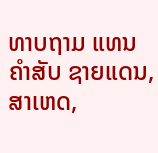ທາບຖາມ ແທນ ຄຳສັບ ຊາຍແດນ, ສາເຫດ,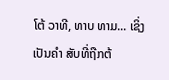ໂຕ້ ວາທີ, ທາບ ທາມ... ເຊິ່ງເປັນຄຳ ສັບທີ່ຖືກຕ້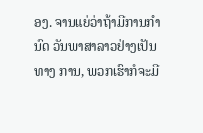ອງ. ຈານແຍ່ວ່າຖ້າມີການກຳນົດ ວັນພາສາລາວຢ່າງເປັນທາງ ການ, ພວກເຮົາກໍຈະມີ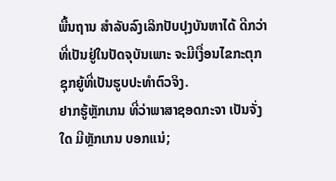ພື້ນຖານ ສຳລັບລົງເລິກປັບປຸງບັນຫາໄດ້ ດີກວ່າທີ່ເປັນຢູ່ໃນປັດຈຸບັນເພາະ ຈະມີເງື່ອນໄຂກະຕຸກຊຸກຍູ້ທີ່ເປັນຮູບປະທຳຕົວຈິງ.
ຢາກຮູ້ຫຼັກເກນ ທີ່ວ່າພາສາຊອດກະຈາ ເປັນຈັ່ງໃດ ມີຫຼັກເກນ ບອກແນ່;